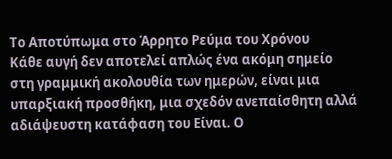Το Αποτύπωμα στο Άρρητο Ρεύμα του Χρόνου
Κάθε αυγή δεν αποτελεί απλώς ένα ακόμη σημείο στη γραμμική ακολουθία των ημερών, είναι μια υπαρξιακή προσθήκη, μια σχεδόν ανεπαίσθητη αλλά αδιάψευστη κατάφαση του Είναι. Ο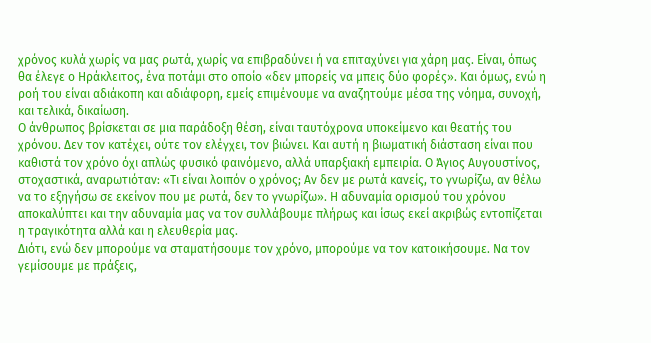χρόνος κυλά χωρίς να μας ρωτά, χωρίς να επιβραδύνει ή να επιταχύνει για χάρη μας. Είναι, όπως θα έλεγε ο Ηράκλειτος, ένα ποτάμι στο οποίο «δεν μπορείς να μπεις δύο φορές». Και όμως, ενώ η ροή του είναι αδιάκοπη και αδιάφορη, εμείς επιμένουμε να αναζητούμε μέσα της νόημα, συνοχή, και τελικά, δικαίωση.
Ο άνθρωπος βρίσκεται σε μια παράδοξη θέση, είναι ταυτόχρονα υποκείμενο και θεατής του χρόνου. Δεν τον κατέχει, ούτε τον ελέγχει, τον βιώνει. Και αυτή η βιωματική διάσταση είναι που καθιστά τον χρόνο όχι απλώς φυσικό φαινόμενο, αλλά υπαρξιακή εμπειρία. Ο Άγιος Αυγουστίνος, στοχαστικά, αναρωτιόταν: «Τι είναι λοιπόν ο χρόνος; Αν δεν με ρωτά κανείς, το γνωρίζω, αν θέλω να το εξηγήσω σε εκείνον που με ρωτά, δεν το γνωρίζω». Η αδυναμία ορισμού του χρόνου αποκαλύπτει και την αδυναμία μας να τον συλλάβουμε πλήρως και ίσως εκεί ακριβώς εντοπίζεται η τραγικότητα αλλά και η ελευθερία μας.
Διότι, ενώ δεν μπορούμε να σταματήσουμε τον χρόνο, μπορούμε να τον κατοικήσουμε. Να τον γεμίσουμε με πράξεις,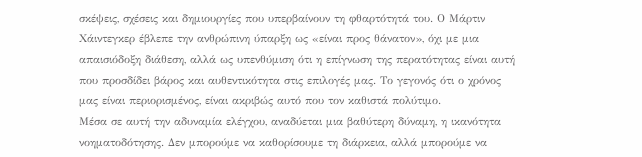σκέψεις, σχέσεις και δημιουργίες που υπερβαίνουν τη φθαρτότητά του. Ο Μάρτιν Χάιντεγκερ έβλεπε την ανθρώπινη ύπαρξη ως «είναι προς θάνατον», όχι με μια απαισιόδοξη διάθεση, αλλά ως υπενθύμιση ότι η επίγνωση της περατότητας είναι αυτή που προσδίδει βάρος και αυθεντικότητα στις επιλογές μας. Το γεγονός ότι ο χρόνος μας είναι περιορισμένος, είναι ακριβώς αυτό που τον καθιστά πολύτιμο.
Μέσα σε αυτή την αδυναμία ελέγχου, αναδύεται μια βαθύτερη δύναμη, η ικανότητα νοηματοδότησης. Δεν μπορούμε να καθορίσουμε τη διάρκεια, αλλά μπορούμε να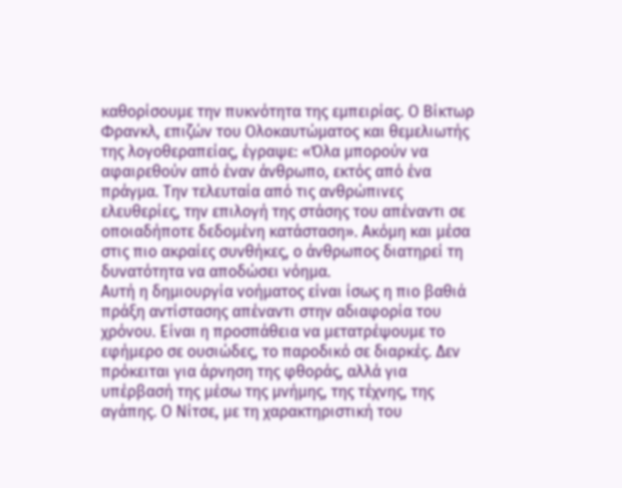καθορίσουμε την πυκνότητα της εμπειρίας. Ο Βίκτωρ Φρανκλ, επιζών του Ολοκαυτώματος και θεμελιωτής της λογοθεραπείας, έγραψε: «Όλα μπορούν να αφαιρεθούν από έναν άνθρωπο, εκτός από ένα πράγμα. Την τελευταία από τις ανθρώπινες ελευθερίες, την επιλογή της στάσης του απέναντι σε οποιαδήποτε δεδομένη κατάσταση». Ακόμη και μέσα στις πιο ακραίες συνθήκες, ο άνθρωπος διατηρεί τη δυνατότητα να αποδώσει νόημα.
Αυτή η δημιουργία νοήματος είναι ίσως η πιο βαθιά πράξη αντίστασης απέναντι στην αδιαφορία του χρόνου. Είναι η προσπάθεια να μετατρέψουμε το εφήμερο σε ουσιώδες, το παροδικό σε διαρκές. Δεν πρόκειται για άρνηση της φθοράς, αλλά για υπέρβασή της μέσω της μνήμης, της τέχνης, της αγάπης. Ο Νίτσε, με τη χαρακτηριστική του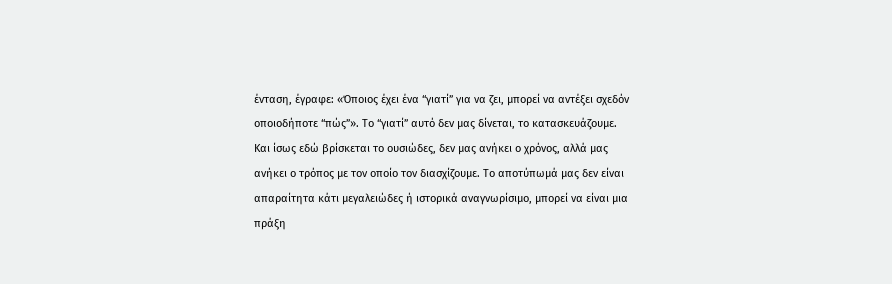ένταση, έγραφε: «Όποιος έχει ένα “γιατί” για να ζει, μπορεί να αντέξει σχεδόν οποιοδήποτε “πώς”». Το “γιατί” αυτό δεν μας δίνεται, το κατασκευάζουμε.
Και ίσως εδώ βρίσκεται το ουσιώδες, δεν μας ανήκει ο χρόνος, αλλά μας ανήκει ο τρόπος με τον οποίο τον διασχίζουμε. Το αποτύπωμά μας δεν είναι απαραίτητα κάτι μεγαλειώδες ή ιστορικά αναγνωρίσιμο, μπορεί να είναι μια πράξη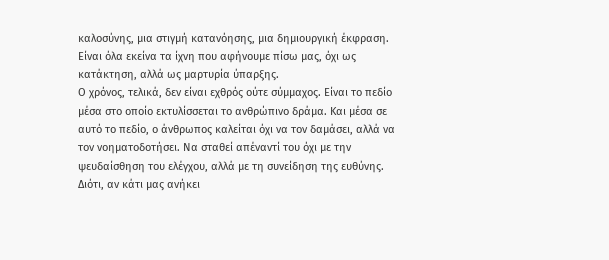καλοσύνης, μια στιγμή κατανόησης, μια δημιουργική έκφραση. Είναι όλα εκείνα τα ίχνη που αφήνουμε πίσω μας, όχι ως κατάκτηση, αλλά ως μαρτυρία ύπαρξης.
Ο χρόνος, τελικά, δεν είναι εχθρός ούτε σύμμαχος. Είναι το πεδίο μέσα στο οποίο εκτυλίσσεται το ανθρώπινο δράμα. Και μέσα σε αυτό το πεδίο, ο άνθρωπος καλείται όχι να τον δαμάσει, αλλά να τον νοηματοδοτήσει. Να σταθεί απέναντί του όχι με την ψευδαίσθηση του ελέγχου, αλλά με τη συνείδηση της ευθύνης.
Διότι, αν κάτι μας ανήκει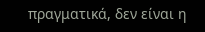πραγματικά, δεν είναι η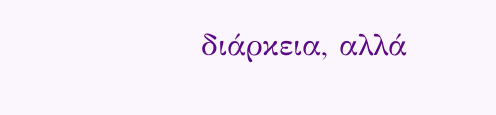διάρκεια, αλλά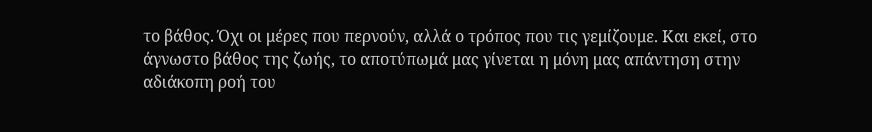το βάθος. Όχι οι μέρες που περνούν, αλλά ο τρόπος που τις γεμίζουμε. Και εκεί, στο άγνωστο βάθος της ζωής, το αποτύπωμά μας γίνεται η μόνη μας απάντηση στην αδιάκοπη ροή του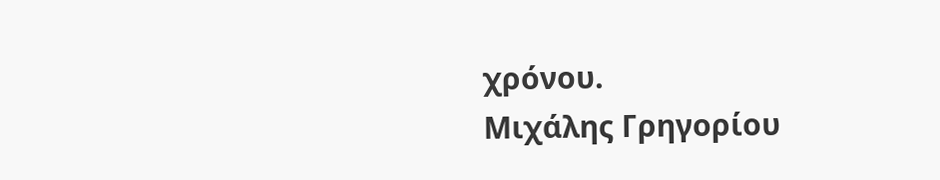χρόνου.
Μιχάλης Γρηγορίου